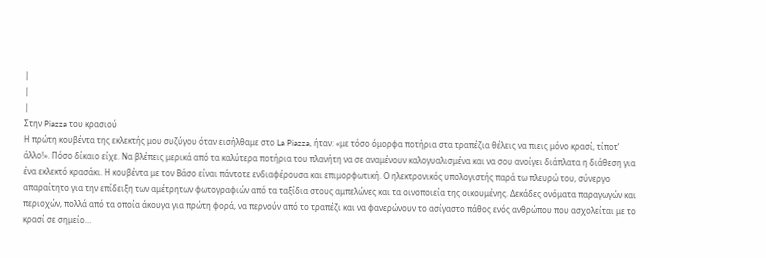|
|
|
Στην Piazza του κρασιού
Η πρώτη κουβέντα της εκλεκτής μου συζύγου όταν εισήλθαμε στο La Piazza, ήταν: «με τόσο όμορφα ποτήρια στα τραπέζια θέλεις να πιεις μόνο κρασί, τίποτ’ άλλο!». Πόσο δίκαιο είχε. Να βλέπεις μερικά από τα καλύτερα ποτήρια του πλανήτη να σε αναμένουν καλογυαλισμένα και να σου ανοίγει διάπλατα η διάθεση για ένα εκλεκτό κρασάκι. Η κουβέντα με τον Βάσο είναι πάντοτε ενδιαφέρουσα και επιμορφωτική. Ο ηλεκτρονικός υπολογιστής παρά τω πλευρώ του, σύνεργο απαραίτητο για την επίδειξη των αμέτρητων φωτογραφιών από τα ταξίδια στους αμπελώνες και τα οινοποιεία της οικουμένης. Δεκάδες ονόματα παραγωγών και περιοχών, πολλά από τα οποία άκουγα για πρώτη φορά, να περνούν από το τραπέζι και να φανερώνουν το ασίγαστο πάθος ενός ανθρώπου που ασχολείται με το κρασί σε σημείο…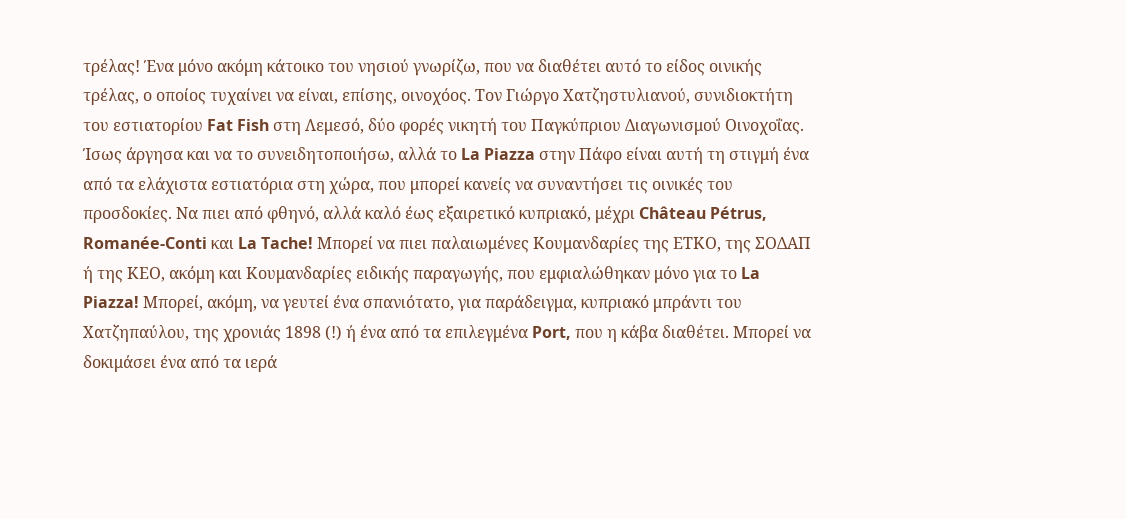τρέλας! Ένα μόνο ακόμη κάτοικο του νησιού γνωρίζω, που να διαθέτει αυτό το είδος οινικής τρέλας, ο οποίος τυχαίνει να είναι, επίσης, οινοχόος. Τον Γιώργο Χατζηστυλιανού, συνιδιοκτήτη του εστιατορίου Fat Fish στη Λεμεσό, δύο φορές νικητή του Παγκύπριου Διαγωνισμού Οινοχοΐας.
Ίσως άργησα και να το συνειδητοποιήσω, αλλά το La Piazza στην Πάφο είναι αυτή τη στιγμή ένα από τα ελάχιστα εστιατόρια στη χώρα, που μπορεί κανείς να συναντήσει τις οινικές του προσδοκίες. Να πιει από φθηνό, αλλά καλό έως εξαιρετικό κυπριακό, μέχρι Château Pétrus, Romanée-Conti και La Tache! Μπορεί να πιει παλαιωμένες Κουμανδαρίες της ΕΤΚΟ, της ΣΟΔΑΠ ή της ΚΕΟ, ακόμη και Κουμανδαρίες ειδικής παραγωγής, που εμφιαλώθηκαν μόνο για το La Piazza! Μπορεί, ακόμη, να γευτεί ένα σπανιότατο, για παράδειγμα, κυπριακό μπράντι του Χατζηπαύλου, της χρονιάς 1898 (!) ή ένα από τα επιλεγμένα Port, που η κάβα διαθέτει. Μπορεί να δοκιμάσει ένα από τα ιερά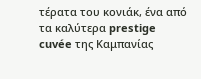τέρατα του κονιάκ, ένα από τα καλύτερα prestige cuvée της Καμπανίας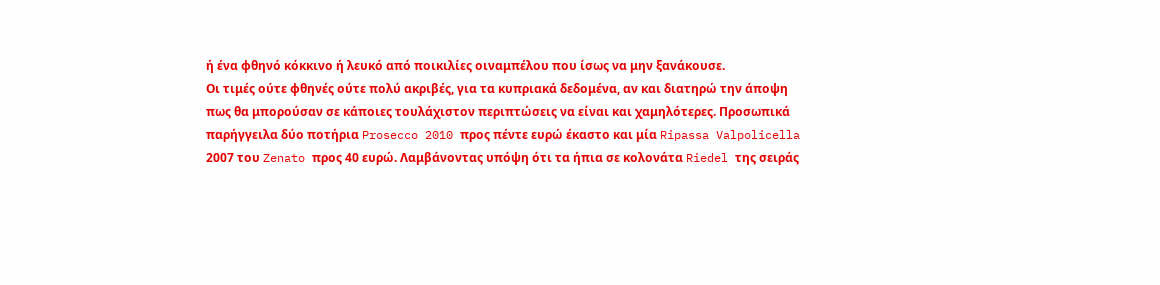ή ένα φθηνό κόκκινο ή λευκό από ποικιλίες οιναμπέλου που ίσως να μην ξανάκουσε.
Οι τιμές ούτε φθηνές ούτε πολύ ακριβές, για τα κυπριακά δεδομένα, αν και διατηρώ την άποψη πως θα μπορούσαν σε κάποιες τουλάχιστον περιπτώσεις να είναι και χαμηλότερες. Προσωπικά παρήγγειλα δύο ποτήρια Prosecco 2010 προς πέντε ευρώ έκαστο και μία Ripassa Valpolicella 2007 του Zenato προς 40 ευρώ. Λαμβάνοντας υπόψη ότι τα ήπια σε κολονάτα Riedel της σειράς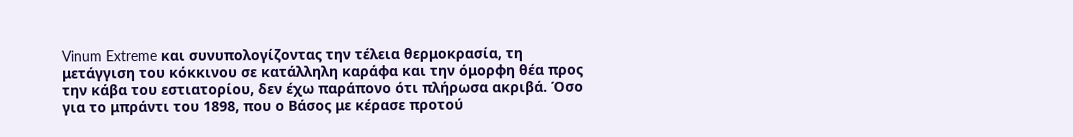Vinum Extreme και συνυπολογίζοντας την τέλεια θερμοκρασία, τη μετάγγιση του κόκκινου σε κατάλληλη καράφα και την όμορφη θέα προς την κάβα του εστιατορίου, δεν έχω παράπονο ότι πλήρωσα ακριβά. Όσο για το μπράντι του 1898, που ο Βάσος με κέρασε προτού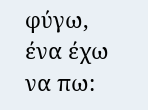φύγω, ένα έχω να πω: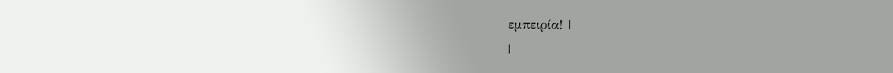εμπειρία! |
|